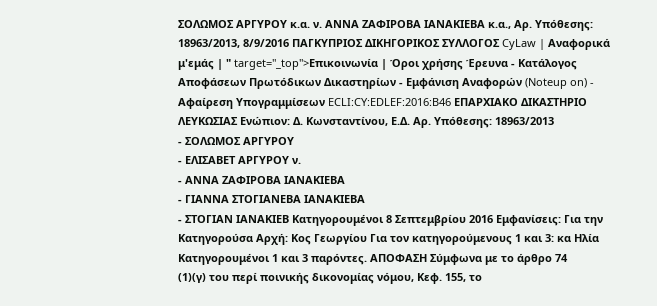ΣΟΛΩΜΟΣ ΑΡΓΥΡΟΥ κ.α. ν. ΑΝΝΑ ΖΑΦΙΡΟΒΑ ΙΑΝΑΚΙΕΒΑ κ.α., Αρ. Υπόθεσης: 18963/2013, 8/9/2016 ΠΑΓΚΥΠΡΙΟΣ ΔΙΚΗΓΟΡΙΚΟΣ ΣΥΛΛΟΓΟΣ CyLaw | Αναφορικά μ'εμάς | " target="_top">Επικοινωνία | Όροι χρήσης Έρευνα - Κατάλογος Αποφάσεων Πρωτόδικων Δικαστηρίων - Εμφάνιση Αναφορών (Noteup on) - Αφαίρεση Υπογραμμίσεων ECLI:CY:EDLEF:2016:B46 ΕΠΑΡΧΙΑΚΟ ΔΙΚΑΣΤΗΡΙΟ ΛΕΥΚΩΣΙΑΣ Ενώπιον: Δ. Κωνσταντίνου, Ε.Δ. Αρ. Υπόθεσης: 18963/2013
- ΣΟΛΩΜΟΣ ΑΡΓΥΡΟΥ
- ΕΛΙΣΑΒΕΤ ΑΡΓΥΡΟΥ ν.
- ΑΝΝΑ ΖΑΦΙΡΟΒΑ ΙΑΝΑΚΙΕΒΑ
- ΓΙΑΝΝΑ ΣΤΟΓΙΑΝΕΒΑ ΙΑΝΑΚΙΕΒΑ
- ΣΤΟΓΙΑΝ ΙΑΝΑΚΙΕΒ Κατηγορουμένοι 8 Σεπτεμβρίου 2016 Εμφανίσεις: Για την Κατηγορούσα Αρχή: Κος Γεωργίου Για τον κατηγορούμενους 1 και 3: κα Ηλία Κατηγορουμένοι 1 και 3 παρόντες. ΑΠΟΦΑΣΗ Σύμφωνα με το άρθρο 74
(1)(γ) του περί ποινικής δικονομίας νόμου, Κεφ. 155, το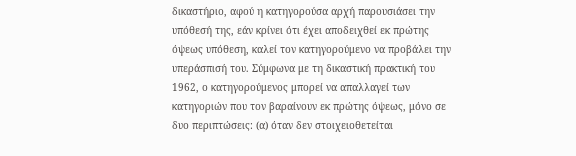δικαστήριο, αφού η κατηγορούσα αρχή παρουσιάσει την υπόθεσή της, εάν κρίνει ότι έχει αποδειχθεί εκ πρώτης όψεως υπόθεση, καλεί τον κατηγορούμενο να προβάλει την υπεράσπισή του. Σύμφωνα με τη δικαστική πρακτική του 1962, ο κατηγορούμενος μπορεί να απαλλαγεί των κατηγοριών που τον βαραίνουν εκ πρώτης όψεως, μόνο σε δυο περιπτώσεις: (α) όταν δεν στοιχειοθετείται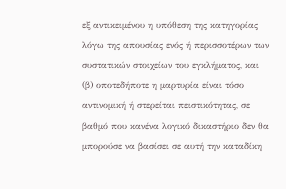εξ αντικειμένου η υπόθεση της κατηγορίας λόγω της απουσίας ενός ή περισσοτέρων των συστατικών στοιχείων του εγκλήματος, και (β) οποτεδήποτε η μαρτυρία είναι τόσο αντινομική ή στερείται πειστικότητας, σε βαθμό που κανένα λογικό δικαστήριο δεν θα μπορούσε να βασίσει σε αυτή την καταδίκη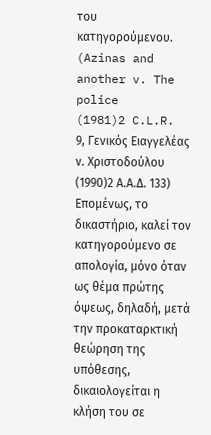του κατηγορούμενου. (Azinas and another v. The police
(1981)2 C.L.R. 9, Γενικός Ειαγγελέας ν. Χριστοδούλου
(1990)2 Α.Α.Δ. 133) Επομένως, το δικαστήριο, καλεί τον κατηγορούμενο σε απολογία, μόνο όταν ως θέμα πρώτης όψεως, δηλαδή, μετά την προκαταρκτική θεώρηση της υπόθεσης, δικαιολογείται η κλήση του σε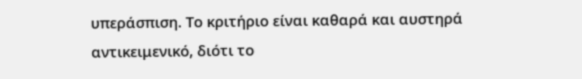υπεράσπιση. Το κριτήριο είναι καθαρά και αυστηρά αντικειμενικό, διότι το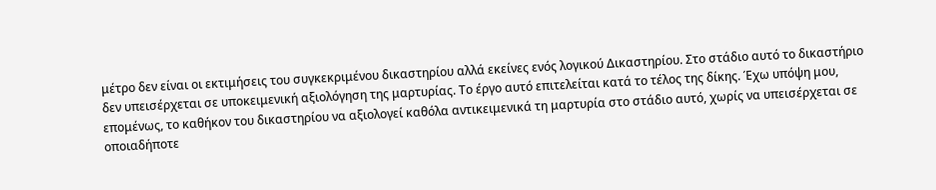μέτρο δεν είναι οι εκτιμήσεις του συγκεκριμένου δικαστηρίου αλλά εκείνες ενός λογικού Δικαστηρίου. Στο στάδιο αυτό το δικαστήριο δεν υπεισέρχεται σε υποκειμενική αξιολόγηση της μαρτυρίας. Το έργο αυτό επιτελείται κατά το τέλος της δίκης. Έχω υπόψη μου, επομένως, το καθήκον του δικαστηρίου να αξιολογεί καθόλα αντικειμενικά τη μαρτυρία στο στάδιο αυτό, χωρίς να υπεισέρχεται σε οποιαδήποτε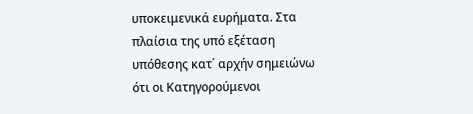υποκειμενικά ευρήματα. Στα πλαίσια της υπό εξέταση υπόθεσης κατ΄ αρχήν σημειώνω ότι οι Κατηγορούμενοι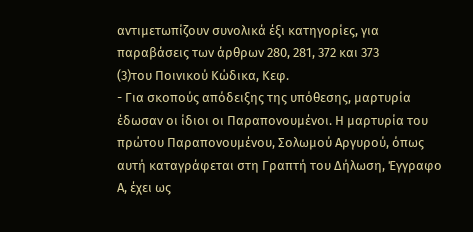αντιμετωπίζουν συνολικά έξι κατηγορίες, για παραβάσεις των άρθρων 280, 281, 372 και 373
(3)του Ποινικού Κώδικα, Κεφ.
- Για σκοπούς απόδειξης της υπόθεσης, μαρτυρία έδωσαν οι ίδιοι οι Παραπονουμένοι. Η μαρτυρία του πρώτου Παραπονουμένου, Σολωμού Αργυρού, όπως αυτή καταγράφεται στη Γραπτή του Δήλωση, Έγγραφο Α, έχει ως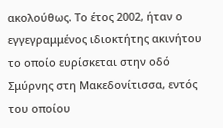ακολούθως. Το έτος 2002, ήταν ο εγγεγραμμένος ιδιοκτήτης ακινήτου το οποίο ευρίσκεται στην οδό Σμύρνης στη Μακεδονίτισσα, εντός του οποίου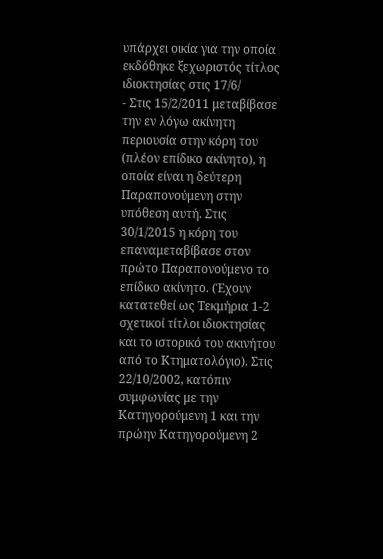υπάρχει οικία για την οποία εκδόθηκε ξεχωριστός τίτλος ιδιοκτησίας στις 17/6/
- Στις 15/2/2011 μεταβίβασε την εν λόγω ακίνητη περιουσία στην κόρη του (πλέον επίδικο ακίνητο), η οποία είναι η δεύτερη Παραπονούμενη στην υπόθεση αυτή. Στις 30/1/2015 η κόρη του επαναμεταβίβασε στον πρώτο Παραπονούμενο το επίδικο ακίνητο. (Έχουν κατατεθεί ως Τεκμήρια 1-2 σχετικοί τίτλοι ιδιοκτησίας και το ιστορικό του ακινήτου από το Κτηματολόγιο). Στις 22/10/2002, κατόπιν συμφωνίας με την Κατηγορούμενη 1 και την πρώην Κατηγορούμενη 2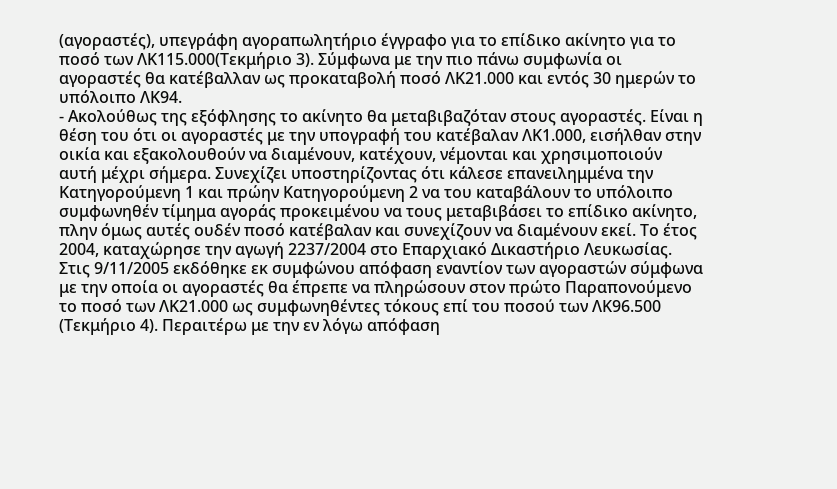(αγοραστές), υπεγράφη αγοραπωλητήριο έγγραφο για το επίδικο ακίνητο για το ποσό των ΛΚ115.000(Τεκμήριο 3). Σύμφωνα με την πιο πάνω συμφωνία οι αγοραστές θα κατέβαλλαν ως προκαταβολή ποσό ΛΚ21.000 και εντός 30 ημερών το υπόλοιπο ΛΚ94.
- Ακολούθως της εξόφλησης το ακίνητο θα μεταβιβαζόταν στους αγοραστές. Είναι η θέση του ότι οι αγοραστές με την υπογραφή του κατέβαλαν ΛΚ1.000, εισήλθαν στην οικία και εξακολουθούν να διαμένουν, κατέχουν, νέμονται και χρησιμοποιούν αυτή μέχρι σήμερα. Συνεχίζει υποστηρίζοντας ότι κάλεσε επανειλημμένα την Κατηγορούμενη 1 και πρώην Κατηγορούμενη 2 να του καταβάλουν το υπόλοιπο συμφωνηθέν τίμημα αγοράς προκειμένου να τους μεταβιβάσει το επίδικο ακίνητο, πλην όμως αυτές ουδέν ποσό κατέβαλαν και συνεχίζουν να διαμένουν εκεί. Το έτος 2004, καταχώρησε την αγωγή 2237/2004 στο Επαρχιακό Δικαστήριο Λευκωσίας. Στις 9/11/2005 εκδόθηκε εκ συμφώνου απόφαση εναντίον των αγοραστών σύμφωνα με την οποία οι αγοραστές θα έπρεπε να πληρώσουν στον πρώτο Παραπονούμενο το ποσό των ΛΚ21.000 ως συμφωνηθέντες τόκους επί του ποσού των ΛΚ96.500 (Τεκμήριο 4). Περαιτέρω με την εν λόγω απόφαση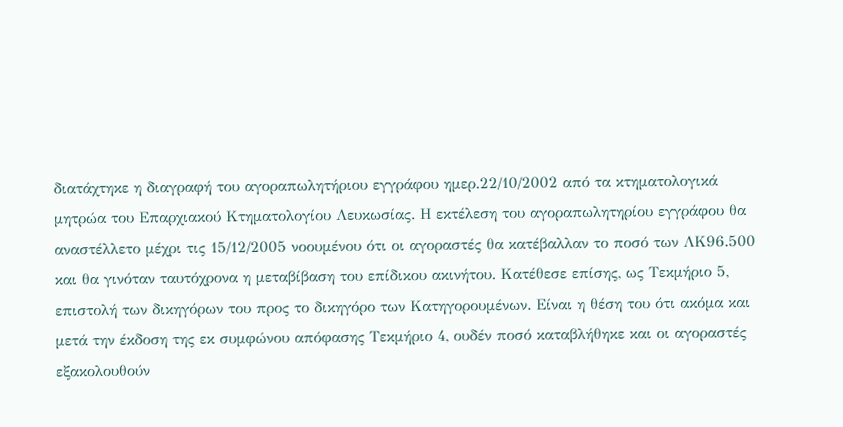διατάχτηκε η διαγραφή του αγοραπωλητήριου εγγράφου ημερ.22/10/2002 από τα κτηματολογικά μητρώα του Επαρχιακού Κτηματολογίου Λευκωσίας. Η εκτέλεση του αγοραπωλητηρίου εγγράφου θα αναστέλλετο μέχρι τις 15/12/2005 νοουμένου ότι οι αγοραστές θα κατέβαλλαν το ποσό των ΛΚ96.500 και θα γινόταν ταυτόχρονα η μεταβίβαση του επίδικου ακινήτου. Κατέθεσε επίσης, ως Τεκμήριο 5, επιστολή των δικηγόρων του προς το δικηγόρο των Κατηγορουμένων. Είναι η θέση του ότι ακόμα και μετά την έκδοση της εκ συμφώνου απόφασης Τεκμήριο 4, ουδέν ποσό καταβλήθηκε και οι αγοραστές εξακολουθούν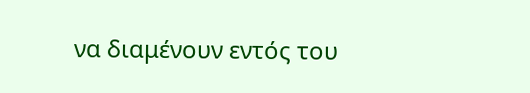να διαμένουν εντός του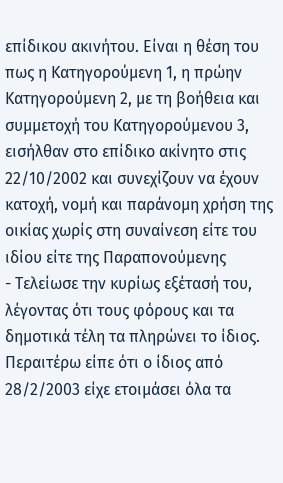επίδικου ακινήτου. Είναι η θέση του πως η Κατηγορούμενη 1, η πρώην Κατηγορούμενη 2, με τη βοήθεια και συμμετοχή του Κατηγορούμενου 3, εισήλθαν στο επίδικο ακίνητο στις 22/10/2002 και συνεχίζουν να έχουν κατοχή, νομή και παράνομη χρήση της οικίας χωρίς στη συναίνεση είτε του ιδίου είτε της Παραπονούμενης
- Τελείωσε την κυρίως εξέτασή του, λέγοντας ότι τους φόρους και τα δημοτικά τέλη τα πληρώνει το ίδιος. Περαιτέρω είπε ότι ο ίδιος από 28/2/2003 είχε ετοιμάσει όλα τα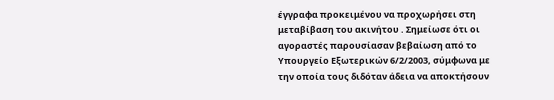έγγραφα προκειμένου να προχωρήσει στη μεταβίβαση του ακινήτου . Σημείωσε ότι οι αγοραστές παρουσίασαν βεβαίωση από το Υπουργείο Εξωτερικών 6/2/2003, σύμφωνα με την οποία τους διδόταν άδεια να αποκτήσουν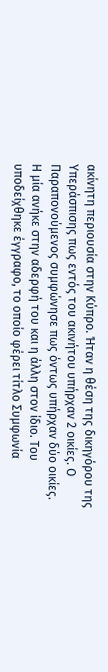ακίνητη περιουσία στην Κύπρο. Ήταν η θέση της δικηγόρου της Υπεράσπισης πως εντός του ακινήτου υπήρχαν 2 οικίες. Ο Παραπονούμενος συμφώνησε πως όντως υπήρχαν δύο οικίες. Η μία ανήκε στην αδερφή του και η άλλη στον ίδιο. Του υποδείχθηκε έγγραφο, το οποίο φέρει τίτλο Συμφωνία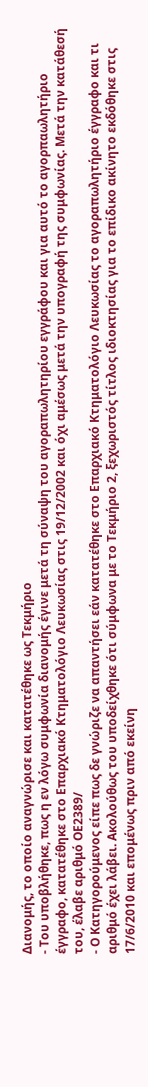Διανομής, το οποίο αναγνώρισε και κατατέθηκε ως Τεκμήριο
- Του υποβλήθηκε, πως η εν λόγω συμφωνία διανομής έγινε μετά τη σύναψη του αγοραπωλητηρίου εγγράφου και για αυτό το αγορπαωλητήριο έγγραφο, κατατέθηκε στο Επαρχιακό Κτηματολόγιο Λευκωσίας στις 19/12/2002 και όχι αμέσως μετά την υπογραφή της συμφωνίας. Μετά την κατάθεσή του, έλαβε αριθμό ΟΕ2389/
- Ο Κατηγορούμενος είπε πως δε γνώριζε να απαντήσει εάν κατατέθηκε στο Επαρχιακό Κτηματολόγιο Λευκωσίας το αγοραπωλητήριο έγγραφο και τι αριθμό έχει λάβει. Ακολούθως του υποδείχθηκε ότι σύμφωνα με το Τεκμήριο 2, ξεχωριστός τίτλος ιδιοκτησίας για το επίδικο ακίνητο εκδόθηκε στις 17/6/2010 και επομένως πριν από εκείνη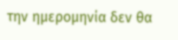την ημερομηνία δεν θα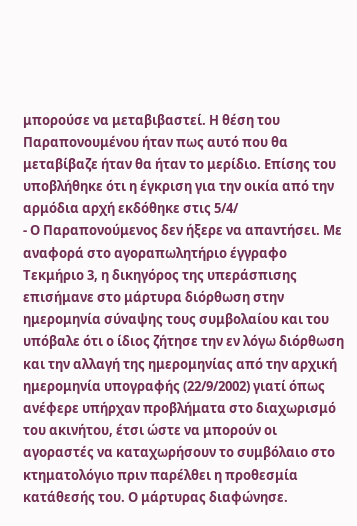μπορούσε να μεταβιβαστεί. Η θέση του Παραπονουμένου ήταν πως αυτό που θα μεταβίβαζε ήταν θα ήταν το μερίδιο. Επίσης του υποβλήθηκε ότι η έγκριση για την οικία από την αρμόδια αρχή εκδόθηκε στις 5/4/
- Ο Παραπονούμενος δεν ήξερε να απαντήσει. Με αναφορά στο αγοραπωλητήριο έγγραφο Τεκμήριο 3, η δικηγόρος της υπεράσπισης επισήμανε στο μάρτυρα διόρθωση στην ημερομηνία σύναψης τους συμβολαίου και του υπόβαλε ότι ο ίδιος ζήτησε την εν λόγω διόρθωση και την αλλαγή της ημερομηνίας από την αρχική ημερομηνία υπογραφής (22/9/2002) γιατί όπως ανέφερε υπήρχαν προβλήματα στο διαχωρισμό του ακινήτου, έτσι ώστε να μπορούν οι αγοραστές να καταχωρήσουν το συμβόλαιο στο κτηματολόγιο πριν παρέλθει η προθεσμία κατάθεσής του. Ο μάρτυρας διαφώνησε.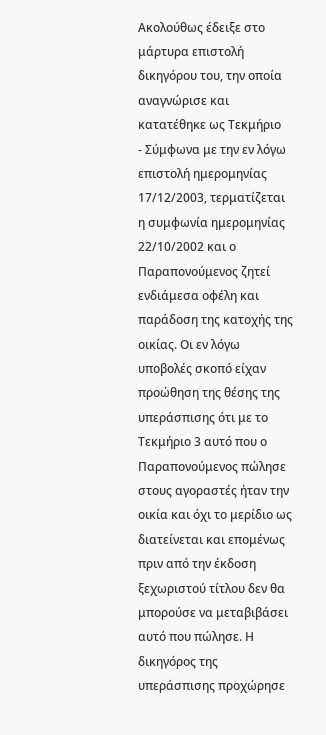Ακολούθως έδειξε στο μάρτυρα επιστολή δικηγόρου του, την οποία αναγνώρισε και κατατέθηκε ως Τεκμήριο
- Σύμφωνα με την εν λόγω επιστολή ημερομηνίας 17/12/2003, τερματίζεται η συμφωνία ημερομηνίας 22/10/2002 και ο Παραπονούμενος ζητεί ενδιάμεσα οφέλη και παράδοση της κατοχής της οικίας. Οι εν λόγω υποβολές σκοπό είχαν προώθηση της θέσης της υπεράσπισης ότι με το Τεκμήριο 3 αυτό που ο Παραπονούμενος πώλησε στους αγοραστές ήταν την οικία και όχι το μερίδιο ως διατείνεται και επομένως πριν από την έκδοση ξεχωριστού τίτλου δεν θα μπορούσε να μεταβιβάσει αυτό που πώλησε. Η δικηγόρος της υπεράσπισης προχώρησε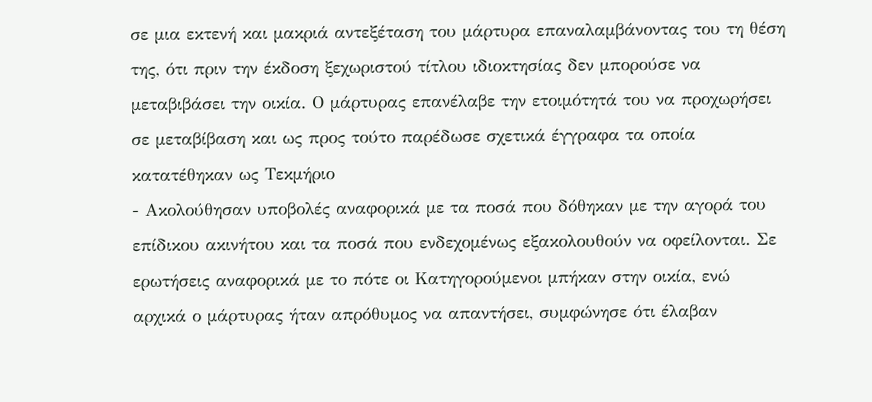σε μια εκτενή και μακριά αντεξέταση του μάρτυρα επαναλαμβάνοντας του τη θέση της, ότι πριν την έκδοση ξεχωριστού τίτλου ιδιοκτησίας δεν μπορούσε να μεταβιβάσει την οικία. Ο μάρτυρας επανέλαβε την ετοιμότητά του να προχωρήσει σε μεταβίβαση και ως προς τούτο παρέδωσε σχετικά έγγραφα τα οποία κατατέθηκαν ως Τεκμήριο
- Ακολούθησαν υποβολές αναφορικά με τα ποσά που δόθηκαν με την αγορά του επίδικου ακινήτου και τα ποσά που ενδεχομένως εξακολουθούν να οφείλονται. Σε ερωτήσεις αναφορικά με το πότε οι Κατηγορούμενοι μπήκαν στην οικία, ενώ αρχικά ο μάρτυρας ήταν απρόθυμος να απαντήσει, συμφώνησε ότι έλαβαν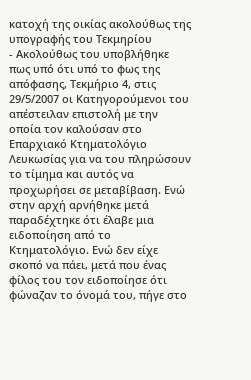κατοχή της οικίας ακολούθως της υπογραφής του Τεκμηρίου
- Ακολούθως του υποβλήθηκε πως υπό ότι υπό το φως της απόφασης, Τεκμήριο 4, στις 29/5/2007 οι Κατηγορούμενοι του απέστειλαν επιστολή με την οποία τον καλούσαν στο Επαρχιακό Κτηματολόγιο Λευκωσίας για να του πληρώσουν το τίμημα και αυτός να προχωρήσει σε μεταβίβαση. Ενώ στην αρχή αρνήθηκε μετά παραδέχτηκε ότι έλαβε μια ειδοποίηση από το Κτηματολόγιο. Ενώ δεν είχε σκοπό να πάει, μετά που ένας φίλος του τον ειδοποίησε ότι φώναζαν το όνομά του, πήγε στο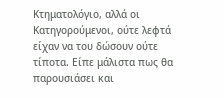Κτηματολόγιο, αλλά οι Κατηγορούμενοι, ούτε λεφτά είχαν να του δώσουν ούτε τίποτα. Είπε μάλιστα πως θα παρουσιάσει και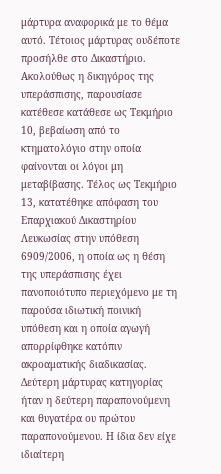μάρτυρα αναφορικά με το θέμα αυτό. Τέτοιος μάρτυρας ουδέποτε προσήλθε στο Δικαστήριο. Ακολούθως η δικηγόρος της υπεράσπισης, παρουσίασε κατέθεσε κατάθεσε ως Τεκμήριο 10, βεβαίωση από το κτηματολόγιο στην οποία φαίνονται οι λόγοι μη μεταβίβασης. Τέλος ως Τεκμήριο 13, κατατέθηκε απόφαση του Επαρχιακού Δικαστηρίου Λευκωσίας στην υπόθεση 6909/2006, η οποία ως η θέση της υπεράσπισης έχει πανοποιότυπο περιεχόμενο με τη παρούσα ιδιωτική ποινική υπόθεση και η οποία αγωγή απορρίφθηκε κατόπιν ακροαματικής διαδικασίας. Δεύτερη μάρτυρας κατηγορίας ήταν η δεύτερη παραπονούμενη και θυγατέρα ου πρώτου παραπονούμενου. Η ίδια δεν είχε ιδιαίτερη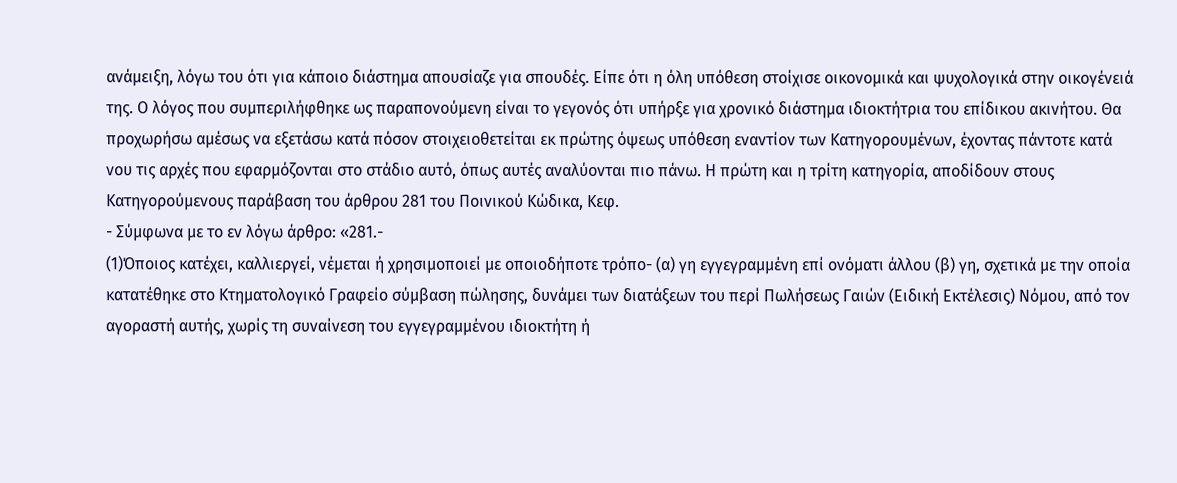ανάμειξη, λόγω του ότι για κάποιο διάστημα απουσίαζε για σπουδές. Είπε ότι η όλη υπόθεση στοίχισε οικονομικά και ψυχολογικά στην οικογένειά της. Ο λόγος που συμπεριλήφθηκε ως παραπονούμενη είναι το γεγονός ότι υπήρξε για χρονικό διάστημα ιδιοκτήτρια του επίδικου ακινήτου. Θα προχωρήσω αμέσως να εξετάσω κατά πόσον στοιχειοθετείται εκ πρώτης όψεως υπόθεση εναντίον των Κατηγορουμένων, έχοντας πάντοτε κατά νου τις αρχές που εφαρμόζονται στο στάδιο αυτό, όπως αυτές αναλύονται πιο πάνω. Η πρώτη και η τρίτη κατηγορία, αποδίδουν στους Κατηγορούμενους παράβαση του άρθρου 281 του Ποινικού Κώδικα, Κεφ.
- Σύμφωνα με το εν λόγω άρθρο: «281.-
(1)Όποιος κατέχει, καλλιεργεί, νέμεται ή χρησιμοποιεί με οποιοδήποτε τρόπο- (α) γη εγγεγραμμένη επί ονόματι άλλου (β) γη, σχετικά με την οποία κατατέθηκε στο Κτηματολογικό Γραφείο σύμβαση πώλησης, δυνάμει των διατάξεων του περί Πωλήσεως Γαιών (Ειδική Εκτέλεσις) Νόμου, από τον αγοραστή αυτής, χωρίς τη συναίνεση του εγγεγραμμένου ιδιοκτήτη ή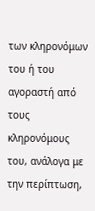των κληρονόμων του ή του αγοραστή από τους κληρονόμους του, ανάλογα με την περίπτωση,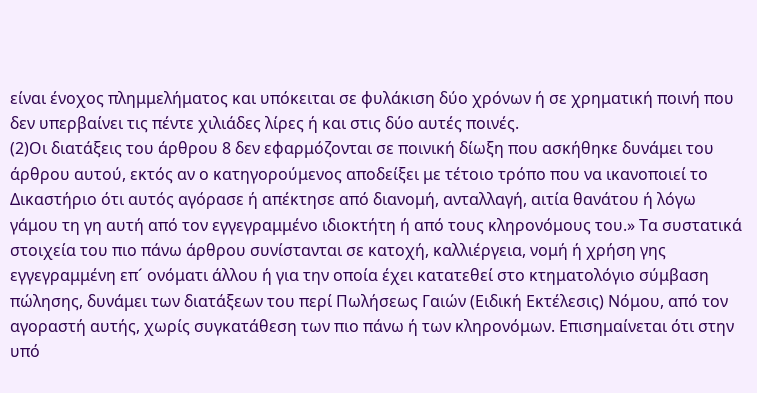είναι ένοχος πλημμελήματος και υπόκειται σε φυλάκιση δύο χρόνων ή σε χρηματική ποινή που δεν υπερβαίνει τις πέντε χιλιάδες λίρες ή και στις δύο αυτές ποινές.
(2)Οι διατάξεις του άρθρου 8 δεν εφαρμόζονται σε ποινική δίωξη που ασκήθηκε δυνάμει του άρθρου αυτού, εκτός αν ο κατηγορούμενος αποδείξει με τέτοιο τρόπο που να ικανοποιεί το Δικαστήριο ότι αυτός αγόρασε ή απέκτησε από διανομή, ανταλλαγή, αιτία θανάτου ή λόγω γάμου τη γη αυτή από τον εγγεγραμμένο ιδιοκτήτη ή από τους κληρονόμους του.» Τα συστατικά στοιχεία του πιο πάνω άρθρου συνίστανται σε κατοχή, καλλιέργεια, νομή ή χρήση γης εγγεγραμμένη επ´ ονόματι άλλου ή για την οποία έχει κατατεθεί στο κτηματολόγιο σύμβαση πώλησης, δυνάμει των διατάξεων του περί Πωλήσεως Γαιών (Ειδική Εκτέλεσις) Νόμου, από τον αγοραστή αυτής, χωρίς συγκατάθεση των πιο πάνω ή των κληρονόμων. Επισημαίνεται ότι στην υπό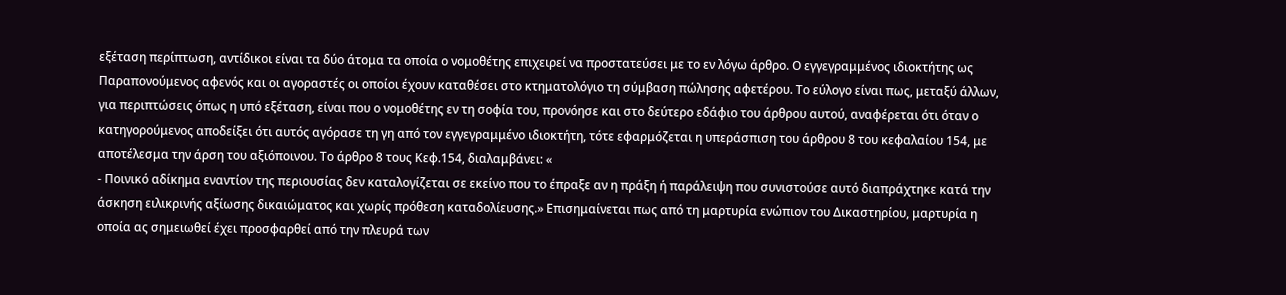εξέταση περίπτωση, αντίδικοι είναι τα δύο άτομα τα οποία ο νομοθέτης επιχειρεί να προστατεύσει με το εν λόγω άρθρο. Ο εγγεγραμμένος ιδιοκτήτης ως Παραπονούμενος αφενός και οι αγοραστές οι οποίοι έχουν καταθέσει στο κτηματολόγιο τη σύμβαση πώλησης αφετέρου. Το εύλογο είναι πως, μεταξύ άλλων, για περιπτώσεις όπως η υπό εξέταση, είναι που ο νομοθέτης εν τη σοφία του, προνόησε και στο δεύτερο εδάφιο του άρθρου αυτού, αναφέρεται ότι όταν ο κατηγορούμενος αποδείξει ότι αυτός αγόρασε τη γη από τον εγγεγραμμένο ιδιοκτήτη, τότε εφαρμόζεται η υπεράσπιση του άρθρου 8 του κεφαλαίου 154, με αποτέλεσμα την άρση του αξιόποινου. Το άρθρο 8 τους Κεφ.154, διαλαμβάνει: «
- Ποινικό αδίκημα εναντίον της περιουσίας δεν καταλογίζεται σε εκείνο που το έπραξε αν η πράξη ή παράλειψη που συνιστούσε αυτό διαπράχτηκε κατά την άσκηση ειλικρινής αξίωσης δικαιώματος και χωρίς πρόθεση καταδολίευσης.» Επισημαίνεται πως από τη μαρτυρία ενώπιον του Δικαστηρίου, μαρτυρία η οποία ας σημειωθεί έχει προσφαρθεί από την πλευρά των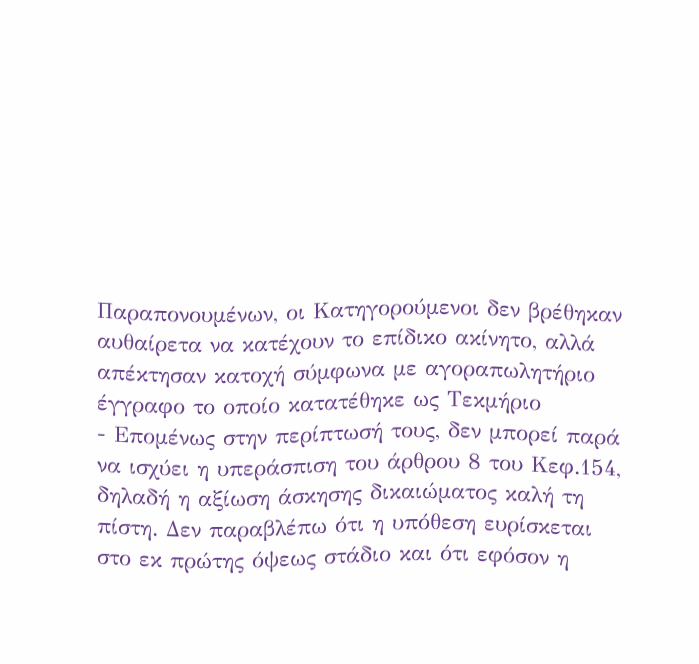Παραπονουμένων, οι Κατηγορούμενοι δεν βρέθηκαν αυθαίρετα να κατέχουν το επίδικο ακίνητο, αλλά απέκτησαν κατοχή σύμφωνα με αγοραπωλητήριο έγγραφο το οποίο κατατέθηκε ως Τεκμήριο
- Επομένως στην περίπτωσή τους, δεν μπορεί παρά να ισχύει η υπεράσπιση του άρθρου 8 του Κεφ.154, δηλαδή η αξίωση άσκησης δικαιώματος καλή τη πίστη. Δεν παραβλέπω ότι η υπόθεση ευρίσκεται στο εκ πρώτης όψεως στάδιο και ότι εφόσον η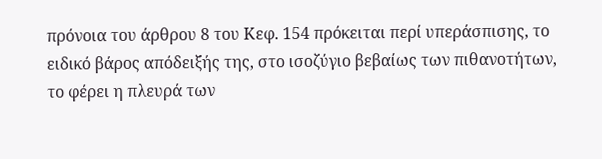πρόνοια του άρθρου 8 του Κεφ. 154 πρόκειται περί υπεράσπισης, το ειδικό βάρος απόδειξής της, στο ισοζύγιο βεβαίως των πιθανοτήτων, το φέρει η πλευρά των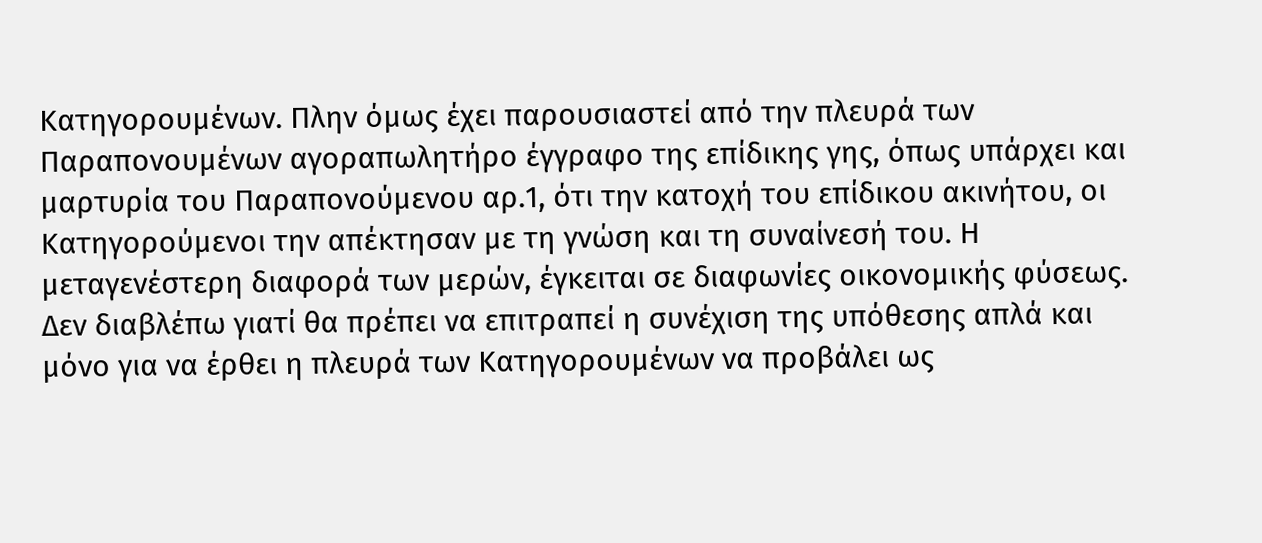Κατηγορουμένων. Πλην όμως έχει παρουσιαστεί από την πλευρά των Παραπονουμένων αγοραπωλητήρο έγγραφο της επίδικης γης, όπως υπάρχει και μαρτυρία του Παραπονούμενου αρ.1, ότι την κατοχή του επίδικου ακινήτου, οι Κατηγορούμενοι την απέκτησαν με τη γνώση και τη συναίνεσή του. Η μεταγενέστερη διαφορά των μερών, έγκειται σε διαφωνίες οικονομικής φύσεως. Δεν διαβλέπω γιατί θα πρέπει να επιτραπεί η συνέχιση της υπόθεσης απλά και μόνο για να έρθει η πλευρά των Κατηγορουμένων να προβάλει ως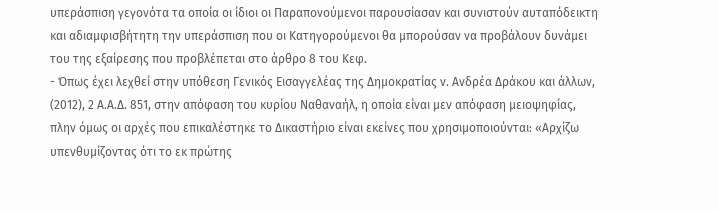υπεράσπιση γεγονότα τα οποία οι ίδιοι οι Παραπονούμενοι παρουσίασαν και συνιστούν αυταπόδεικτη και αδιαμφισβήτητη την υπεράσπιση που οι Κατηγορούμενοι θα μπορούσαν να προβάλουν δυνάμει του της εξαίρεσης που προβλέπεται στο άρθρο 8 του Κεφ.
- Όπως έχει λεχθεί στην υπόθεση Γενικός Εισαγγελέας της Δημοκρατίας ν. Ανδρέα Δράκου και άλλων,
(2012), 2 Α.Α.Δ. 851, στην απόφαση του κυρίου Ναθαναήλ, η οποία είναι μεν απόφαση μειοψηφίας, πλην όμως οι αρχές που επικαλέστηκε το Δικαστήριο είναι εκείνες που χρησιμοποιούνται: «Αρχίζω υπενθυμίζοντας ότι το εκ πρώτης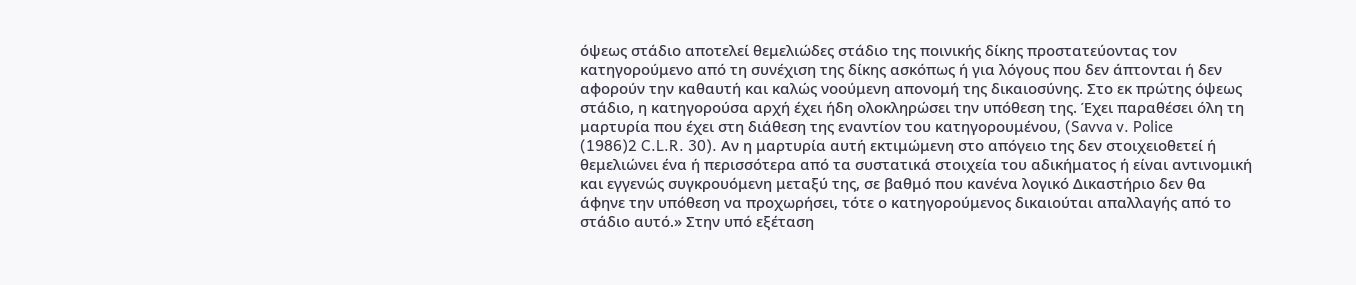όψεως στάδιο αποτελεί θεμελιώδες στάδιο της ποινικής δίκης προστατεύοντας τον κατηγορούμενο από τη συνέχιση της δίκης ασκόπως ή για λόγους που δεν άπτονται ή δεν αφορούν την καθαυτή και καλώς νοούμενη απονομή της δικαιοσύνης. Στο εκ πρώτης όψεως στάδιο, η κατηγορούσα αρχή έχει ήδη ολοκληρώσει την υπόθεση της. Έχει παραθέσει όλη τη μαρτυρία που έχει στη διάθεση της εναντίον του κατηγορουμένου, (Savva v. Police
(1986)2 C.L.R. 30). Αν η μαρτυρία αυτή εκτιμώμενη στο απόγειο της δεν στοιχειοθετεί ή θεμελιώνει ένα ή περισσότερα από τα συστατικά στοιχεία του αδικήματος ή είναι αντινομική και εγγενώς συγκρουόμενη μεταξύ της, σε βαθμό που κανένα λογικό Δικαστήριο δεν θα άφηνε την υπόθεση να προχωρήσει, τότε ο κατηγορούμενος δικαιούται απαλλαγής από το στάδιο αυτό.» Στην υπό εξέταση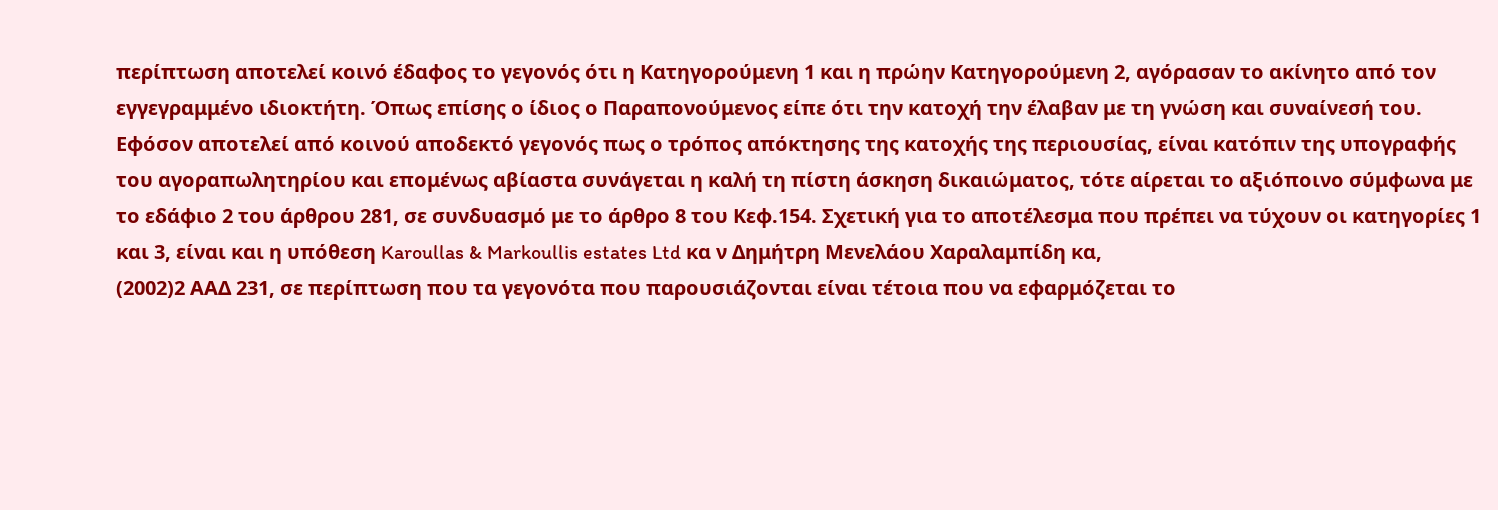περίπτωση αποτελεί κοινό έδαφος το γεγονός ότι η Κατηγορούμενη 1 και η πρώην Κατηγορούμενη 2, αγόρασαν το ακίνητο από τον εγγεγραμμένο ιδιοκτήτη. Όπως επίσης ο ίδιος ο Παραπονούμενος είπε ότι την κατοχή την έλαβαν με τη γνώση και συναίνεσή του. Εφόσον αποτελεί από κοινού αποδεκτό γεγονός πως ο τρόπος απόκτησης της κατοχής της περιουσίας, είναι κατόπιν της υπογραφής του αγοραπωλητηρίου και επομένως αβίαστα συνάγεται η καλή τη πίστη άσκηση δικαιώματος, τότε αίρεται το αξιόποινο σύμφωνα με το εδάφιο 2 του άρθρου 281, σε συνδυασμό με το άρθρο 8 του Κεφ.154. Σχετική για το αποτέλεσμα που πρέπει να τύχουν οι κατηγορίες 1 και 3, είναι και η υπόθεση Karoullas & Markoullis estates Ltd κα ν Δημήτρη Μενελάου Χαραλαμπίδη κα,
(2002)2 ΑΑΔ 231, σε περίπτωση που τα γεγονότα που παρουσιάζονται είναι τέτοια που να εφαρμόζεται το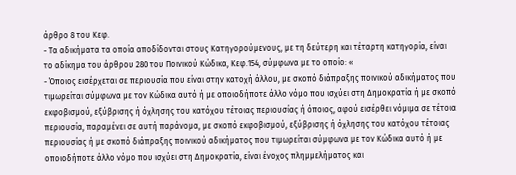άρθρο 8 του Κεφ.
- Τα αδικήματα τα οποία αποδίδονται στους Κατηγορούμενους, με τη δεύτερη και τέταρτη κατηγορία, είναι το αδίκημα του άρθρου 280 του Ποινικού Κώδικα, Κεφ.154, σύμφωνα με το οποίο: «
- Όποιος εισέρχεται σε περιουσία που είναι στην κατοχή άλλου, με σκοπό διάπραξης ποινικού αδικήματος που τιμωρείται σύμφωνα με τον Κώδικα αυτό ή με οποιοδήποτε άλλο νόμο που ισχύει στη Δημοκρατία ή με σκοπό εκφοβισμού, εξύβρισης ή όχλησης του κατόχου τέτοιας περιουσίας ή όποιος, αφού εισέρθει νόμιμα σε τέτοια περιουσία, παραμένει σε αυτή παράνομα, με σκοπό εκφοβισμού, εξύβρισης ή όχλησης του κατόχου τέτοιας περιουσίας ή με σκοπό διάπραξης ποινικού αδικήματος που τιμωρείται σύμφωνα με τον Κώδικα αυτό ή με οποιοδήποτε άλλο νόμο που ισχύει στη Δημοκρατία, είναι ένοχος πλημμελήματος και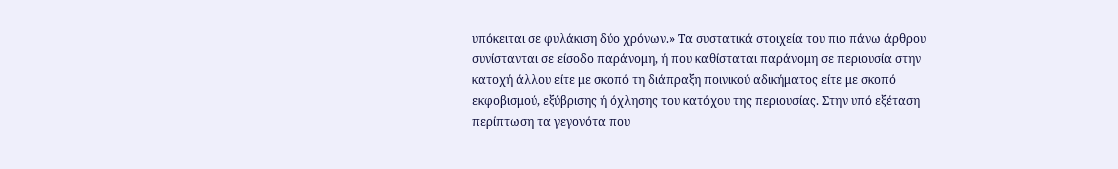υπόκειται σε φυλάκιση δύο χρόνων.» Τα συστατικά στοιχεία του πιο πάνω άρθρου συνίστανται σε είσοδο παράνομη, ή που καθίσταται παράνομη σε περιουσία στην κατοχή άλλου είτε με σκοπό τη διάπραξη ποινικού αδικήματος είτε με σκοπό εκφοβισμού, εξύβρισης ή όχλησης του κατόχου της περιουσίας. Στην υπό εξέταση περίπτωση τα γεγονότα που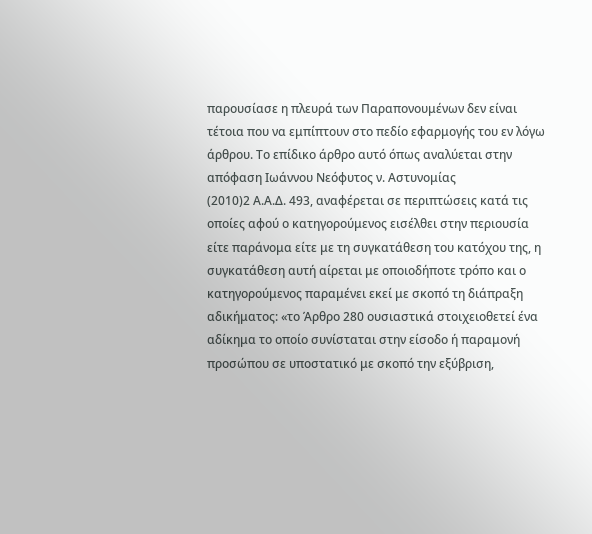παρουσίασε η πλευρά των Παραπονουμένων δεν είναι τέτοια που να εμπίπτουν στο πεδίο εφαρμογής του εν λόγω άρθρου. Το επίδικο άρθρο αυτό όπως αναλύεται στην απόφαση Ιωάννου Νεόφυτος ν. Αστυνομίας
(2010)2 Α.Α.Δ. 493, αναφέρεται σε περιπτώσεις κατά τις οποίες αφού ο κατηγορούμενος εισέλθει στην περιουσία είτε παράνομα είτε με τη συγκατάθεση του κατόχου της, η συγκατάθεση αυτή αίρεται με οποιοδήποτε τρόπο και ο κατηγορούμενος παραμένει εκεί με σκοπό τη διάπραξη αδικήματος: «το Άρθρο 280 ουσιαστικά στοιχειοθετεί ένα αδίκημα το οποίο συνίσταται στην είσοδο ή παραμονή προσώπου σε υποστατικό με σκοπό την εξύβριση,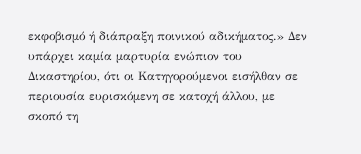εκφοβισμό ή διάπραξη ποινικού αδικήματος.» Δεν υπάρχει καμία μαρτυρία ενώπιον του Δικαστηρίου, ότι οι Κατηγορούμενοι εισήλθαν σε περιουσία ευρισκόμενη σε κατοχή άλλου, με σκοπό τη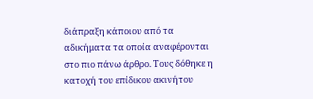διάπραξη κάποιου από τα αδικήματα τα οποία αναφέρονται στο πιο πάνω άρθρο. Τους δόθηκε η κατοχή του επίδικου ακινήτου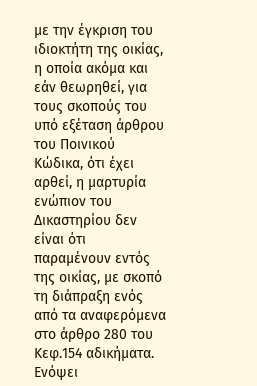με την έγκριση του ιδιοκτήτη της οικίας, η οποία ακόμα και εάν θεωρηθεί, για τους σκοπούς του υπό εξέταση άρθρου του Ποινικού Κώδικα, ότι έχει αρθεί, η μαρτυρία ενώπιον του Δικαστηρίου δεν είναι ότι παραμένουν εντός της οικίας, με σκοπό τη διάπραξη ενός από τα αναφερόμενα στο άρθρο 280 του Κεφ.154 αδικήματα. Ενόψει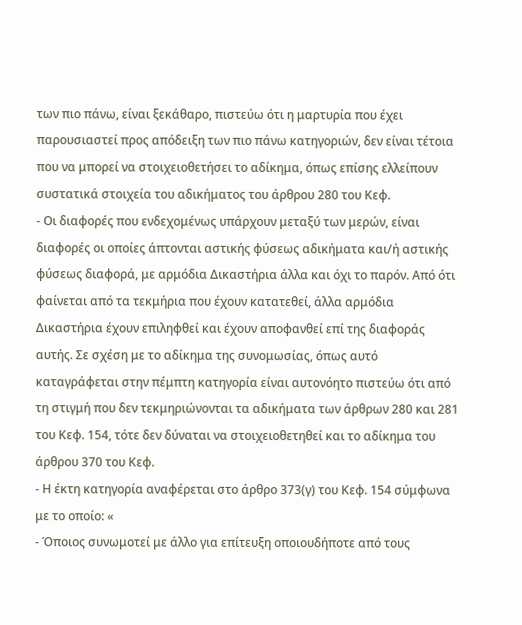των πιο πάνω, είναι ξεκάθαρο, πιστεύω ότι η μαρτυρία που έχει παρουσιαστεί προς απόδειξη των πιο πάνω κατηγοριών, δεν είναι τέτοια που να μπορεί να στοιχειοθετήσει το αδίκημα, όπως επίσης ελλείπουν συστατικά στοιχεία του αδικήματος του άρθρου 280 του Κεφ.
- Οι διαφορές που ενδεχομένως υπάρχουν μεταξύ των μερών, είναι διαφορές οι οποίες άπτονται αστικής φύσεως αδικήματα και/ή αστικής φύσεως διαφορά, με αρμόδια Δικαστήρια άλλα και όχι το παρόν. Από ότι φαίνεται από τα τεκμήρια που έχουν κατατεθεί, άλλα αρμόδια Δικαστήρια έχουν επιληφθεί και έχουν αποφανθεί επί της διαφοράς αυτής. Σε σχέση με το αδίκημα της συνομωσίας, όπως αυτό καταγράφεται στην πέμπτη κατηγορία είναι αυτονόητο πιστεύω ότι από τη στιγμή που δεν τεκμηριώνονται τα αδικήματα των άρθρων 280 και 281 του Κεφ. 154, τότε δεν δύναται να στοιχειοθετηθεί και το αδίκημα του άρθρου 370 του Κεφ.
- Η έκτη κατηγορία αναφέρεται στο άρθρο 373(γ) του Κεφ. 154 σύμφωνα με το οποίο: «
- Όποιος συνωμοτεί με άλλο για επίτευξη οποιουδήποτε από τους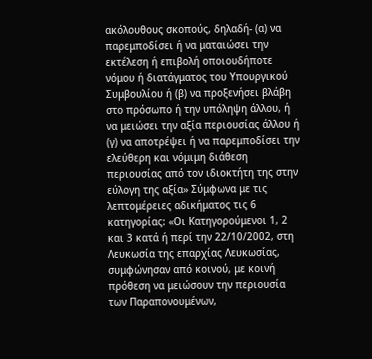ακόλουθους σκοπούς, δηλαδή- (α) να παρεμποδίσει ή να ματαιώσει την εκτέλεση ή επιβολή οποιουδήποτε νόμου ή διατάγματος του Υπουργικού Συμβουλίου ή (β) να προξενήσει βλάβη στο πρόσωπο ή την υπόληψη άλλου, ή να μειώσει την αξία περιουσίας άλλου ή (γ) να αποτρέψει ή να παρεμποδίσει την ελεύθερη και νόμιμη διάθεση περιουσίας από τον ιδιοκτήτη της στην εύλογη της αξία» Σύμφωνα με τις λεπτομέρειες αδικήματος τις 6 κατηγορίας: «Οι Κατηγορούμενοι 1, 2 και 3 κατά ή περί την 22/10/2002, στη Λευκωσία της επαρχίας Λευκωσίας, συμφώνησαν από κοινού, με κοινή πρόθεση να μειώσουν την περιουσία των Παραπονουμένων,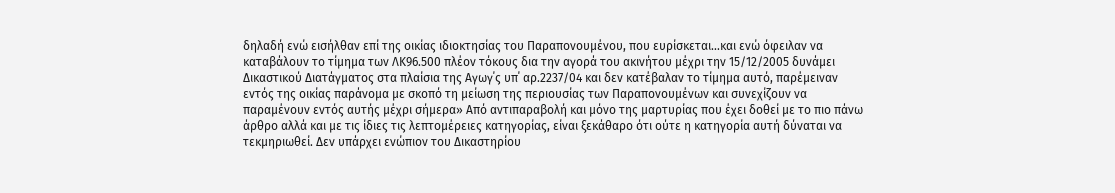δηλαδή ενώ εισήλθαν επί της οικίας ιδιοκτησίας του Παραπονουμένου, που ευρίσκεται...και ενώ όφειλαν να καταβάλουν το τίμημα των ΛΚ96.500 πλέον τόκους δια την αγορά του ακινήτου μέχρι την 15/12/2005 δυνάμει Δικαστικού Διατάγματος στα πλαίσια της Αγωγ΄ς υπ΄ αρ.2237/04 και δεν κατέβαλαν το τίμημα αυτό, παρέμειναν εντός της οικίας παράνομα με σκοπό τη μείωση της περιουσίας των Παραπονουμένων και συνεχίζουν να παραμένουν εντός αυτής μέχρι σήμερα» Από αντιπαραβολή και μόνο της μαρτυρίας που έχει δοθεί με το πιο πάνω άρθρο αλλά και με τις ίδιες τις λεπτομέρειες κατηγορίας, είναι ξεκάθαρο ότι ούτε η κατηγορία αυτή δύναται να τεκμηριωθεί. Δεν υπάρχει ενώπιον του Δικαστηρίου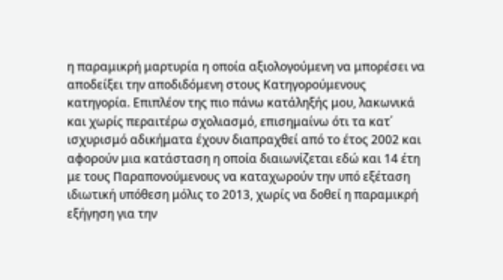η παραμικρή μαρτυρία η οποία αξιολογούμενη να μπορέσει να αποδείξει την αποδιδόμενη στους Κατηγορούμενους κατηγορία. Επιπλέον της πιο πάνω κατάληξής μου, λακωνικά και χωρίς περαιτέρω σχολιασμό, επισημαίνω ότι τα κατ΄ ισχυρισμό αδικήματα έχουν διαπραχθεί από το έτος 2002 και αφορούν μια κατάσταση η οποία διαιωνίζεται εδώ και 14 έτη με τους Παραπονούμενους να καταχωρούν την υπό εξέταση ιδιωτική υπόθεση μόλις το 2013, χωρίς να δοθεί η παραμικρή εξήγηση για την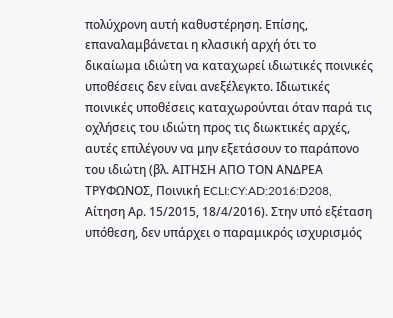πολύχρονη αυτή καθυστέρηση. Επίσης, επαναλαμβάνεται η κλασική αρχή ότι το δικαίωμα ιδιώτη να καταχωρεί ιδιωτικές ποινικές υποθέσεις δεν είναι ανεξέλεγκτο. Ιδιωτικές ποινικές υποθέσεις καταχωρούνται όταν παρά τις οχλήσεις του ιδιώτη προς τις διωκτικές αρχές, αυτές επιλέγουν να μην εξετάσουν το παράπονο του ιδιώτη (βλ. ΑΙΤΗΣΗ ΑΠΟ ΤΟΝ ΑΝΔΡΕΑ ΤΡΥΦΩΝΟΣ, Ποινική ECLI:CY:AD:2016:D208, Αίτηση Αρ. 15/2015, 18/4/2016). Στην υπό εξέταση υπόθεση, δεν υπάρχει ο παραμικρός ισχυρισμός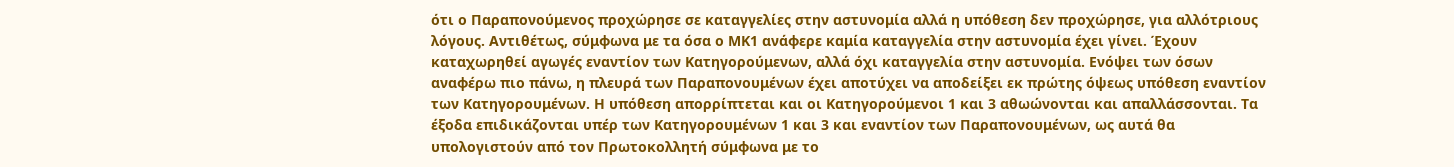ότι ο Παραπονούμενος προχώρησε σε καταγγελίες στην αστυνομία αλλά η υπόθεση δεν προχώρησε, για αλλότριους λόγους. Αντιθέτως, σύμφωνα με τα όσα ο ΜΚ1 ανάφερε καμία καταγγελία στην αστυνομία έχει γίνει. Έχουν καταχωρηθεί αγωγές εναντίον των Κατηγορούμενων, αλλά όχι καταγγελία στην αστυνομία. Ενόψει των όσων αναφέρω πιο πάνω, η πλευρά των Παραπονουμένων έχει αποτύχει να αποδείξει εκ πρώτης όψεως υπόθεση εναντίον των Κατηγορουμένων. Η υπόθεση απορρίπτεται και οι Κατηγορούμενοι 1 και 3 αθωώνονται και απαλλάσσονται. Τα έξοδα επιδικάζονται υπέρ των Κατηγορουμένων 1 και 3 και εναντίον των Παραπονουμένων, ως αυτά θα υπολογιστούν από τον Πρωτοκολλητή σύμφωνα με το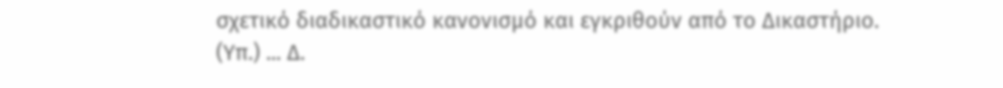σχετικό διαδικαστικό κανονισμό και εγκριθούν από το Δικαστήριο. (Υπ.) ... Δ.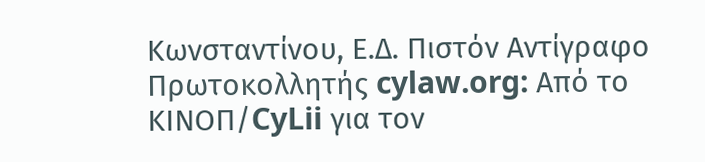Κωνσταντίνου, Ε.Δ. Πιστόν Αντίγραφο Πρωτοκολλητής cylaw.org: Από το ΚΙΝOΠ/CyLii για τον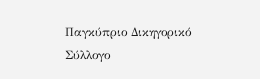Παγκύπριο Δικηγορικό Σύλλογο